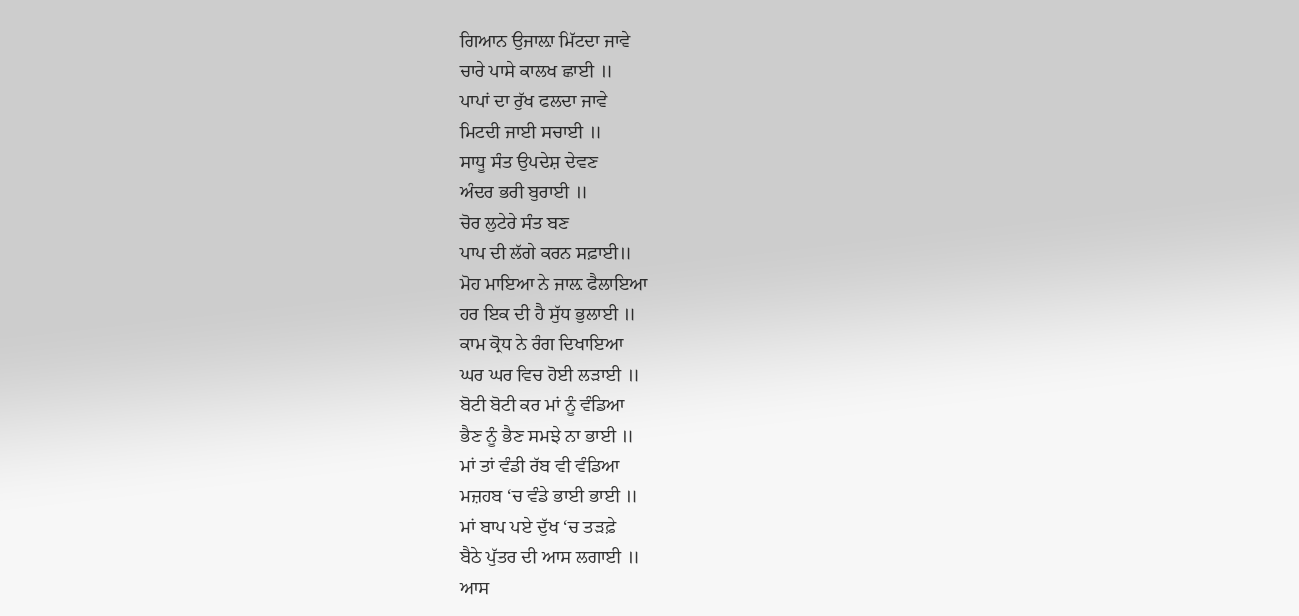ਗਿਆਨ ਉਜਾਲ਼ਾ ਮਿੱਟਦਾ ਜਾਵੇ
ਚਾਰੇ ਪਾਸੇ ਕਾਲਖ ਛਾਈ ॥
ਪਾਪਾਂ ਦਾ ਰੁੱਖ ਫਲਦਾ ਜਾਵੇ
ਮਿਟਦੀ ਜਾਈ ਸਚਾਈ ॥
ਸਾਧੂ ਸੰਤ ਉਪਦੇਸ਼ ਦੇਵਣ
ਅੰਦਰ ਭਰੀ ਬੁਰਾਈ ॥
ਚੋਰ ਲੁਟੇਰੇ ਸੰਤ ਬਣ
ਪਾਪ ਦੀ ਲੱਗੇ ਕਰਨ ਸਫ਼ਾਈ॥
ਮੋਹ ਮਾਇਆ ਨੇ ਜਾਲ਼ ਫੈਲਾਇਆ
ਹਰ ਇਕ ਦੀ ਹੈ ਸੁੱਧ ਭੁਲਾਈ ॥
ਕਾਮ ਕ੍ਰੋਧ ਨੇ ਰੰਗ ਦਿਖਾਇਆ
ਘਰ ਘਰ ਵਿਚ ਹੋਈ ਲੜਾਈ ॥
ਬੋਟੀ ਬੋਟੀ ਕਰ ਮਾਂ ਨੂੰ ਵੰਡਿਆ
ਭੈਣ ਨੂੰ ਭੈਣ ਸਮਝੇ ਨਾ ਭਾਈ ॥
ਮਾਂ ਤਾਂ ਵੰਡੀ ਰੱਬ ਵੀ ਵੰਡਿਆ
ਮਜ਼ਹਬ ‘ਚ ਵੰਡੇ ਭਾਈ ਭਾਈ ॥
ਮਾਂ ਬਾਪ ਪਏ ਦੁੱਖ ‘ਚ ਤੜਫ਼ੇ
ਬੈਠੇ ਪੁੱਤਰ ਦੀ ਆਸ ਲਗਾਈ ॥
ਆਸ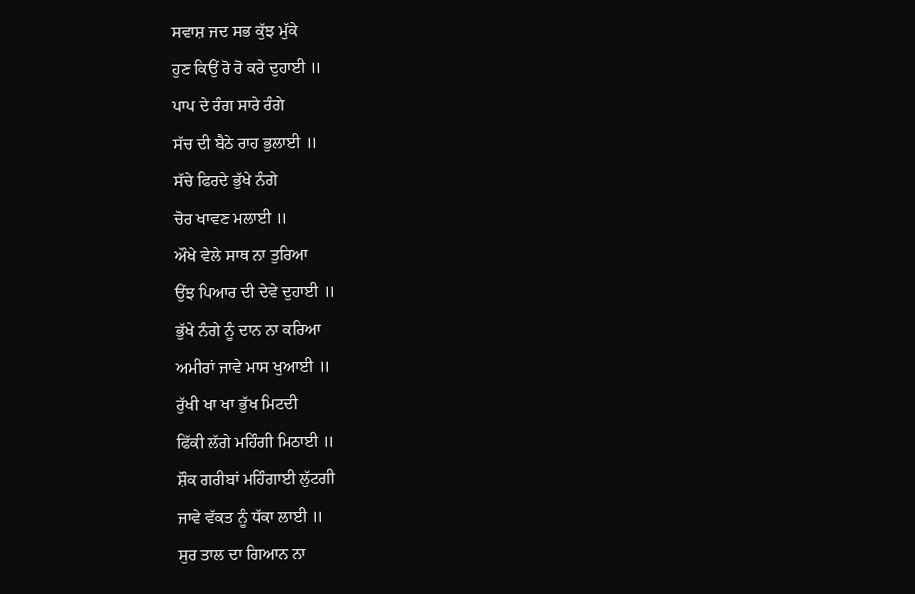ਸਵਾਸ਼ ਜਦ ਸਭ ਕੁੱਝ ਮੁੱਕੇ
ਹੁਣ ਕਿਉਂ ਰੋ ਰੋ ਕਰੇ ਦੁਹਾਈ ॥
ਪਾਪ ਦੇ ਰੰਗ ਸਾਰੇ ਰੰਗੇ
ਸੱਚ ਦੀ ਬੈਠੇ ਰਾਹ ਭੁਲਾਈ ॥
ਸੱਚੇ ਫਿਰਦੇ ਭੁੱਖੇ ਨੰਗੇ
ਚੋਰ ਖਾਵਣ ਮਲਾਈ ॥
ਔਖੇ ਵੇਲੇ ਸਾਥ ਨਾ ਤੁਰਿਆ
ਉਂਝ ਪਿਆਰ ਦੀ ਦੇਵੇ ਦੁਹਾਈ ॥
ਭੁੱਖੇ ਨੰਗੇ ਨੂੰ ਦਾਨ ਨਾ ਕਰਿਆ
ਅਮੀਰਾਂ ਜਾਵੇ ਮਾਸ ਖੁਆਈ ॥
ਰੁੱਖੀ ਖਾ ਖਾ ਭੁੱਖ ਮਿਟਦੀ
ਫਿੱਕੀ ਲੱਗੇ ਮਹਿੰਗੀ ਮਿਠਾਈ ॥
ਸ਼ੌਕ ਗਰੀਬਾਂ ਮਹਿੰਗਾਈ ਲੁੱਟਗੀ
ਜਾਵੇ ਵੱਕਤ ਨੂੰ ਧੱਕਾ ਲਾਈ ॥
ਸੁਰ ਤਾਲ ਦਾ ਗਿਆਨ ਨਾ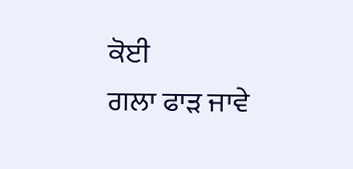ਕੋਈ
ਗਲਾ ਫਾੜ ਜਾਵੇ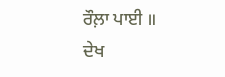ਰੌਲ਼ਾ ਪਾਈ ॥
ਦੇਖ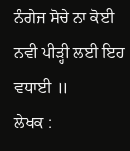ਨੰਗੇਜ ਸੋਚੇ ਨਾ ਕੋਈ
ਨਵੀ ਪੀੜ੍ਹੀ ਲਈ ਇਹ ਵਧਾਈ ॥
ਲੇਖਕ :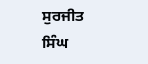ਸੁਰਜੀਤ ਸਿੰਘ